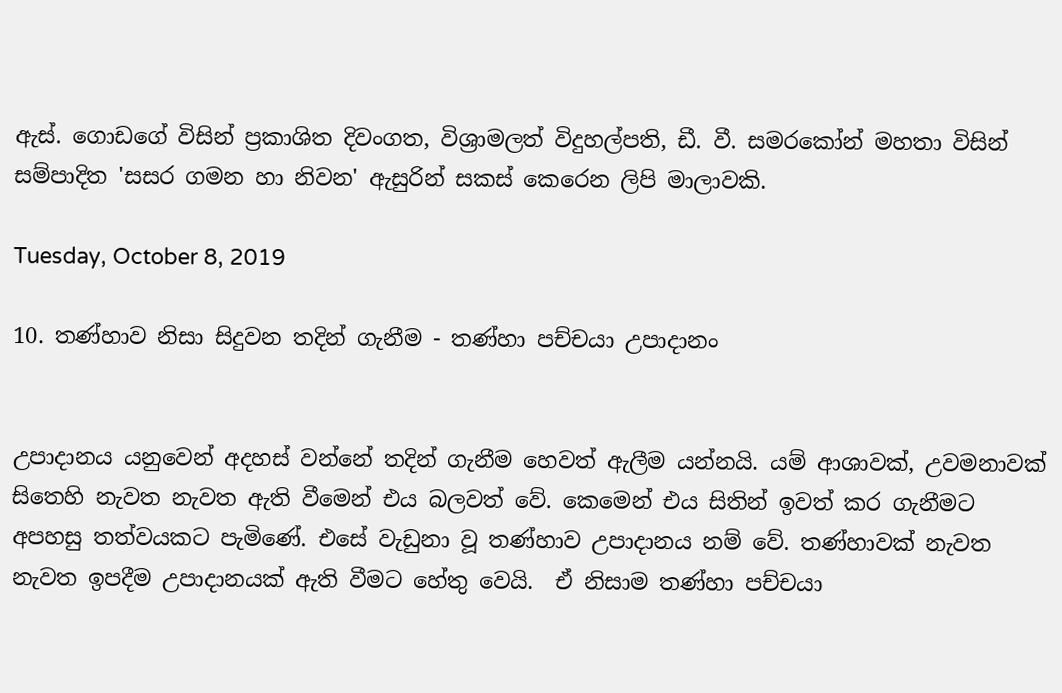ඇස්. ගොඩගේ විසින් ප්‍රකාශිත දිවංගත, විශ්‍රාමලත් විදුහල්පති, ඩී. වී. සමරකෝන් මහතා විසින් සම්පාදිත 'සසර ගමන හා නිවන' ඇසුරින් සකස් කෙරෙන ලිපි මාලාවකි.

Tuesday, October 8, 2019

10. තණ්හාව නිසා සිදුවන තදින් ගැනීම - තණ්හා පච්චයා උපාදානං


උපාදානය යනුවෙන් අදහස් වන්නේ තදින් ගැනීම හෙවත් ඇලීම යන්නයි. යම් ආශාවක්, උවමනාවක් සිතෙහි නැවත නැවත ඇති වීමෙන් එය බලවත් වේ. කෙමෙන් එය සිතින් ඉවත් කර ගැනීමට අපහසු තත්වයකට පැමිණේ. එසේ වැඩුනා වූ තණ්හාව උපාදානය නම් වේ. තණ්හාවක් නැවත නැවත ඉපදීම උපාදානයක් ඇති වීමට හේතු වෙයි.  ඒ නිසාම තණ්හා පච්චයා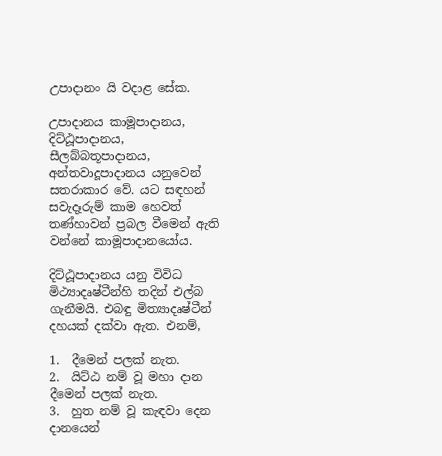උපාදානං යි වදාළ සේක.

උපාදානය කාමූපාදානය, දිට්ඨූපාදානය, සීලබ්බතූපාදානය, අන්තවාදූපාදානය යනුවෙන් සතරාකාර වේ. යට සඳහන් සවැදෑරුම් කාම හෙවත් තණ්හාවන් ප්‍රබල වීමෙන් ඇති වන්‍නේ කාමූපාදානයෝය.

දිට්ඨූපාදානය යනු විවිධ මිථ්‍යාදෘෂ්ටීන්හි තදින් එල්බ ගැනීමයි. එබඳු මිත්‍යාදෘෂ්ටීන් දහයක් දක්වා ඇත. එනම්,

1.  දීමෙන් පලක් නැත.
2.  යිට්ඨ නම් වූ මහා දාන දීමෙන් පලක් නැත.
3.  හුත නම් වූ කැඳවා දෙන දානයෙන්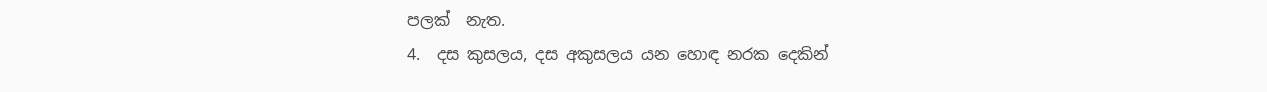පලක්  නැත.
4.  දස කුසලය, දස අකුසලය යන හොඳ නරක දෙකින්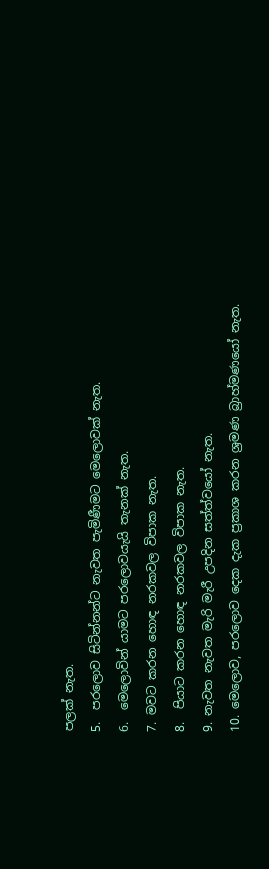පලක් නැත.
5.  පරලොව සිටින්නන්ට නැවත පැමිණීමට මෙලොවක් නැත.
6.  මෙලොවින් යාමට පරලොවයැයි තැනක් නැත.
7. මවට කරන හොඳ නරකවල විපාක නැත.
8.  පියාට කරන හොඳ නරකවල විපාක නැත.
9. නැවත නැවත මැරි මැරී උපදින සත්ත්වයෝ නැත.
10. මෙලොව, පරලොව දෙක දැක ප්‍රකාශ කරන ශ්‍රමණ බ්‍රාහ්මණයෝ නැත.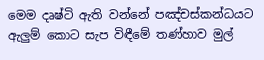මෙම දෘෂ්ටි ඇති වන්නේ පඤ්චස්කන්ධයට ඇලුම් කොට සැප විඳීමේ තණ්හාව මුල්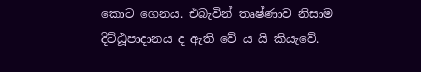කොට ගෙනය. එබැවින් තෘෂ්ණාව නිසාම දිට්ඨූපාදානය ද ඇති වේ ය යි කියැවේ.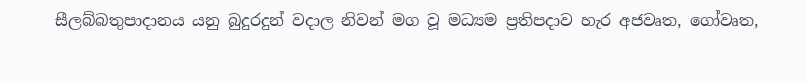සීලබ්බතුපාදානය යනු බුදුරදුන් වදාල නිවන් මග වූ මධ්‍යම ප්‍රතිපදාව හැර අජවෘත, ගෝවෘත,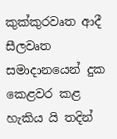කුක්කුරවෘත ආදී සීලවෘත සමාදානයෙන් දුක කෙළවර කළ හැකිය යි තදින්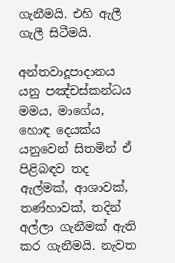ගැනීමයි. එහි ඇලී ගැලී සිටීමයි.

අන්තවාදූපාදානය යනු පඤ්චස්කන්ධය මමය, මාගේය, හොඳ දෙයක්ය යනුවෙන් සිතමින් ඒ පිළිබඳව තද ඇල්මක්, ආශාවක්, තණ්හාවක්, තදින් අල්ලා ගැනීමක් ඇති කර ගැනීමයි. නැවත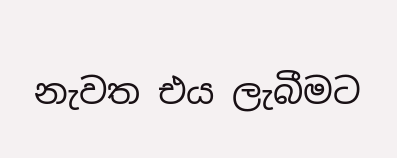නැවත එය ලැබීමට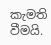කැමති වීමයි.